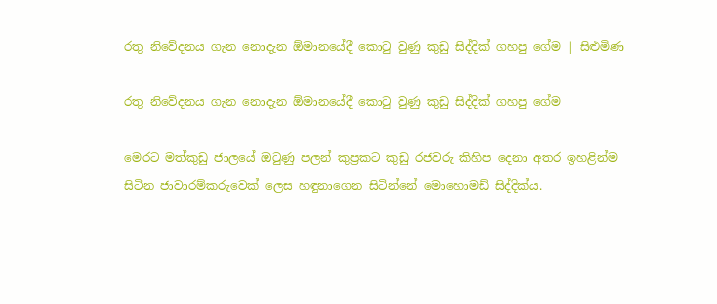රතු නිවේදනය ගැන නොදැන ඕමානයේදී කොටු වුණු කුඩු සිද්දික් ගහපු ගේම | සිළුමිණ

රතු නිවේදනය ගැන නොදැන ඕමානයේදී කොටු වුණු කුඩු සිද්දික් ගහපු ගේම

මෙරට මත්කුඩු ජාලයේ ඔටුණු පලන් කුප්‍රකට කුඩු රජවරු කිහිප දෙනා අතර ඉහළින්ම සිටින ජාවාරම්කරුවෙක් ලෙස හඳුනාගෙන සිටින්නේ මොහොමඩ් සිද්දික්ය.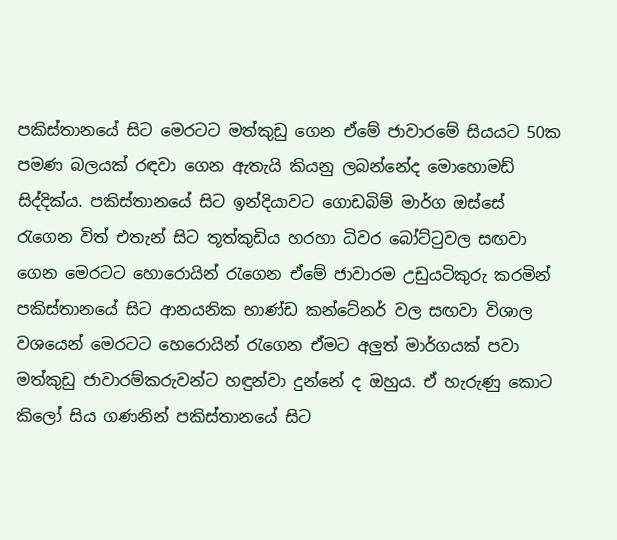පකිස්තානයේ සිට මෙරටට මත්කුඩු ගෙන ඒමේ ජාවාරමේ සියයට 50ක පමණ බලයක් රඳවා ගෙන ඇතැයි කියනු ලබන්නේද මොහොමඩ් සිද්දික්ය. පකිස්තානයේ සිට ඉන්දියාවට ගොඩබිම් මාර්ග ඔස්සේ රැගෙන විත් එතැන් සිට තූත්කුඩිය හරහා ධිවර බෝට්ටුවල සඟවා ගෙන මෙරටට හොරොයින් රැගෙන ඒමේ ජාවාරම උඩුයටිකුරු කරමින් පකිස්තානයේ සිට ආනයනික භාණ්ඩ කන්ටේනර් වල සඟවා විශාල වශයෙන් මෙරටට හෙරොයින් රැගෙන ඒමට අලුත් මාර්ගයක් පවා මත්කුඩු ජාවාරම්කරුවන්ට හඳුන්වා දුන්නේ ද ඔහුය. ඒ හැරුණු කොට කිලෝ සිය ගණනින් පකිස්තානයේ සිට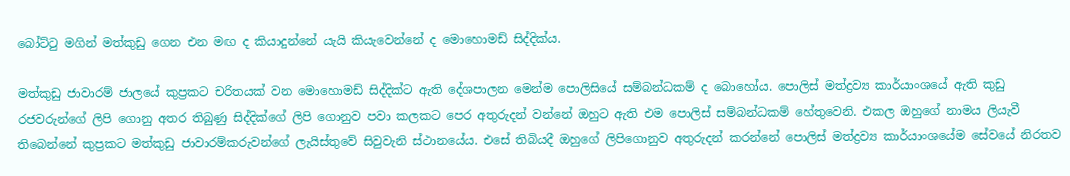බෝට්ටු මගින් මත්කුඩු ගෙන එන මඟ ද කියාදුන්නේ යැයි කියැවෙන්නේ ද මොහොමඩ් සිද්දික්ය.

මත්කුඩු ජාවාරම් ජාලයේ කුප්‍රකට චරිතයක් වන මොහොමඩ් සිද්දික්ට ඇති දේශපාලන මෙන්ම පොලිසියේ සම්බන්ධකම් ද බොහෝය. පොලිස් මත්ද්‍රව්‍ය කාර්යාංශයේ ඇති කුඩු රජවරුන්ගේ ලිපි ගොනු අතර තිබුණු සිද්දික්ගේ ලිපි ගොනුව පවා කලකට පෙර අතුරුදන් වන්නේ ඔහුට ඇති එම පොලිස් සම්බන්ධකම් හේතුවෙනි. එකල ඔහුගේ නාමය ලියැවී තිබෙන්නේ කුප්‍රකට මත්කුඩු ජාවාරම්කරුවන්ගේ ලැයිස්තුවේ සිවුවැනි ස්ථානයේය. එසේ තිබියදී ඔහුගේ ලිපිගොනුව අතුරුදන් කරන්නේ පොලිස් මත්ද්‍රව්‍ය කාර්යාංශයේම සේවයේ නිරතව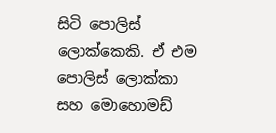සිටි පොලිස් ලොක්කෙකි. ඒ එම පොලිස් ලොක්කා සහ මොහොමඩ්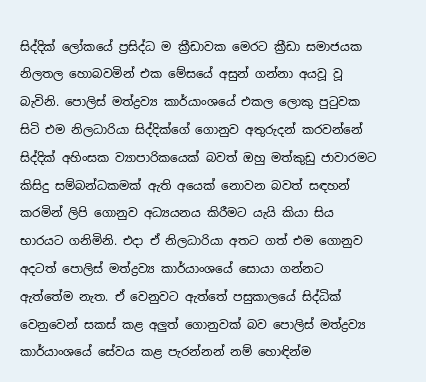සිද්දික් ලෝකයේ ප්‍රසිද්ධ ම ක්‍රීඩාවක මෙරට ක්‍රීඩා සමාජයක නිලතල හොබවමින් එක මේසයේ අසුන් ගන්නා අයවූ වූ බැවිනි. පොලිස් මත්ද්‍රව්‍ය කාර්යාංශයේ එකල ලොකු පුටුවක සිටි එම නිලධාරියා සිද්දික්ගේ ගොනුව අතුරුදන් කරවන්නේ සිද්දික් අහිංසක ව්‍යාපාරිකයෙක් බවත් ඔහු මත්කුඩු ජාවාරමට කිසිදු සම්බන්ධකමක් ඇති අයෙක් නොවන බවත් සඳහන් කරමින් ලිපි ගොනුව අධ්‍යයනය කිරීමට යැයි කියා සිය භාරයට ගනිමිනි. එදා ඒ නිලධාරියා අතට ගත් එම ගොනුව අදටත් පොලිස් මත්ද්‍රව්‍ය කාර්යාංශයේ සොයා ගන්නට ඇත්තේම නැත. ඒ වෙනුවට ඇත්තේ පසුකාලයේ සිද්ධික් වෙනුවෙන් සකස් කළ අලුත් ගොනුවක් බව පොලිස් මත්ද්‍රව්‍ය කාර්යාංශයේ සේවය කළ පැරන්නන් නම් හොඳින්ම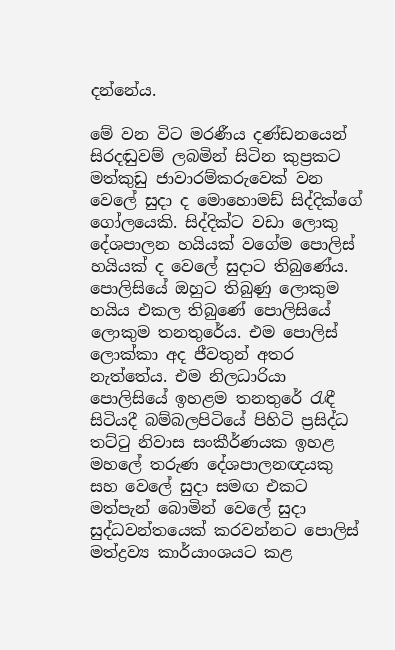දන්නේය.

මේ වන විට මරණීය දණ්ඩනයෙන් සිරදඬුවම් ලබමින් සිටින කුප්‍රකට මත්කුඩු ජාවාරම්කරුවෙක් වන වෙලේ සුදා ද මොහොමඩ් සිද්දික්ගේ ගෝලයෙකි. සිද්දික්ට වඩා ලොකු දේශපාලන හයියක් වගේම පොලිස් හයියක් ද වෙලේ සුදාට තිබුණේය. පොලිසියේ ඔහුට තිබුණු ලොකුම හයිය එකල තිබුණේ පොලිසියේ ලොකුම තනතුරේය. එම පොලිස් ලොක්කා අද ජීවතුන් අතර නැත්තේය. එම නිලධාරියා පොලිසියේ ඉහළම තනතුරේ රැඳී සිටියදී බම්බලපිටියේ පිහිටි ප්‍රසිද්ධ තට්ටු නිවාස සංකීර්ණයක ඉහළ මහලේ තරුණ දේශපාලනඥයකු සහ වෙලේ සුදා සමඟ එකට මත්පැන් බොමින් වෙලේ සුදා සුද්ධවන්තයෙක් කරවන්නට පොලිස් මත්ද්‍රව්‍ය කාර්යාංශයට කළ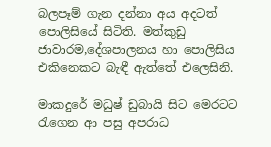බලපෑම් ගැන දන්නා අය අදටත් පොලිසියේ සිටිති. මත්කුඩු ජාවාරම,දේශපාලනය හා පොලිසිය එකිනෙකට බැඳී ඇත්තේ එලෙසිනි.

මාකදුරේ මධුෂ් ඩුබායි සිට මෙරටට රැගෙන ආ පසු අපරාධ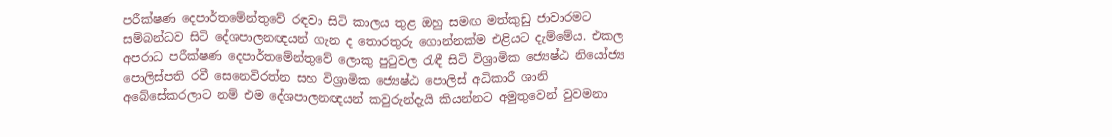පරීක්ෂණ දෙපාර්තමේන්තුවේ රඳවා සිටි කාලය තුළ ඔහු සමඟ මත්කුඩු ජාවාරමට සම්බන්ධව සිටි දේශපාලනඥයන් ගැන ද තොරතුරු ගොන්නක්ම එළියට දැම්මේය. එකල අපරාධ පරීක්ෂණ දෙපාර්තමේන්තුවේ ලොකු පුටුවල රැඳී සිටි විශ්‍රාමික ජ්‍යෙෂ්ඨ නියෝජ්‍ය පොලිස්පති රවී සෙනෙවිරත්න සහ විශ්‍රාමික ජ්‍යෙෂ්ඨ පොලිස් අධිකාරී ශානි අබේසේකරලාට නම් එම දේශපාලනඥයන් කවුරුන්දැයි කියන්නට අමුතුවෙන් වුවමනා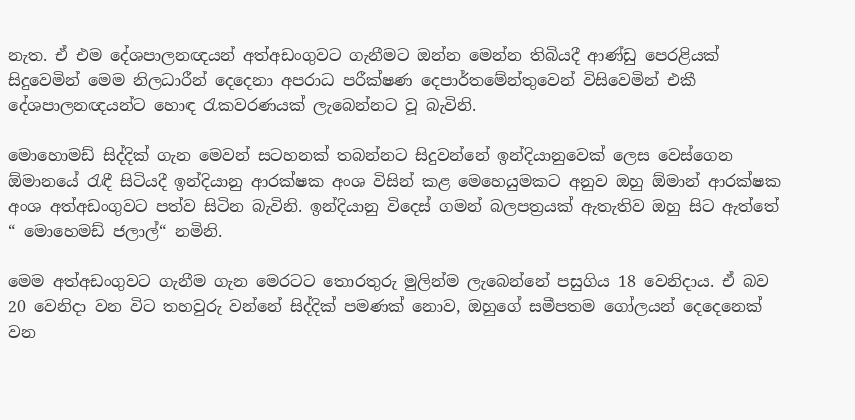නැත. ඒ එම දේශපාලනඥයන් අත්අඩංගුවට ගැනීමට ඔන්න මෙන්න තිබියදී ආණ්ඩු පෙරළියක් සිදුවෙමින් මෙම නිලධාරීන් දෙදෙනා අපරාධ පරීක්ෂණ දෙපාර්තමේන්තුවෙන් විසිවෙමින් එකී දේශපාලනඥයන්ට හොඳ රැකවරණයක් ලැබෙන්නට වූ බැවිනි.

මොහොමඩ් සිද්දික් ගැන මෙවන් සටහනක් තබන්නට සිදුවන්නේ ඉන්දියානුවෙක් ලෙස වෙස්ගෙන ඕමානයේ රැඳී සිටියදී ඉන්දියානු ආරක්ෂක අංශ විසින් කළ මෙහෙයුමකට අනුව ඔහු ඕමාන් ආරක්ෂක අංශ අත්අඩංගුවට පත්ව සිටින බැවිනි. ඉන්දියානු විදෙස් ගමන් බලපත්‍රයක් ඇතැතිව ඔහු සිට ඇත්තේ “ මොහෙමඩ් ජලාල්“ නමිනි.

මෙම අත්අඩංගුවට ගැනීම ගැන මෙරටට තොරතුරු මුලින්ම ලැබෙන්නේ පසුගිය 18 වෙනිදාය. ඒ බව 20 වෙනිදා වන විට තහවුරු වන්නේ සිද්දික් පමණක් නොව, ඔහුගේ සමීපතම ගෝලයන් දෙදෙනෙක් වන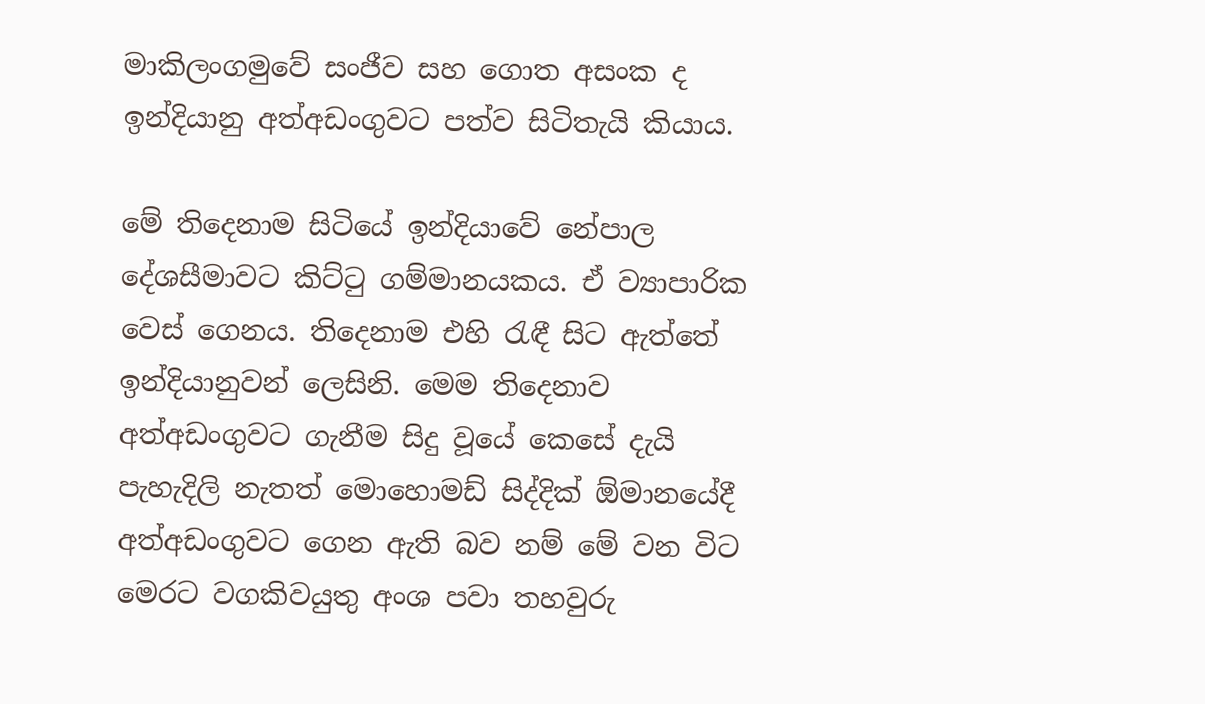මාකිලංගමුවේ සංජීව සහ ගොත අසංක ද ඉන්දියානු අත්අඩංගුවට පත්ව සිටිතැයි කියාය.

මේ තිදෙනාම සිටියේ ඉන්දියාවේ නේපාල දේශසීමාවට කිට්ටු ගම්මානයකය. ඒ ව්‍යාපාරික වෙස් ගෙනය. තිදෙනාම එහි රැඳී සිට ඇත්තේ ඉන්දියානුවන් ලෙසිනි. මෙම තිදෙනාව අත්අඩංගුවට ගැනීම සිදු වූයේ කෙසේ දැයි පැහැදිලි නැතත් මොහොමඩ් සිද්දික් ඕමානයේදී අත්අඩංගුවට ගෙන ඇති බව නම් මේ වන විට මෙරට වගකිවයුතු අංශ පවා තහවුරු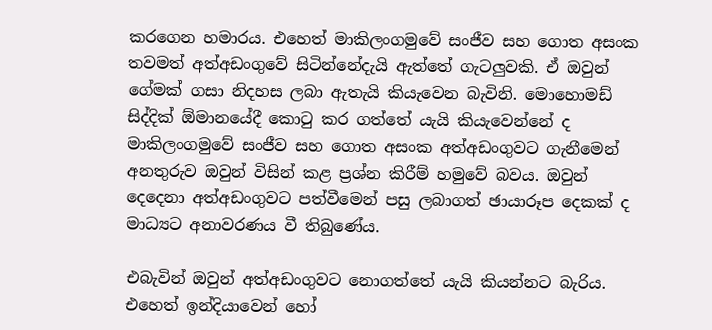කරගෙන හමාරය. එහෙත් මාකිලංගමුවේ සංජීව සහ ගොත අසංක තවමත් අත්අඩංගුවේ සිටින්නේදැයි ඇත්තේ ගැටලුවකි. ඒ ඔවුන් ගේමක් ගසා නිදහස ලබා ඇතැයි කියැවෙන බැවිනි. මොහොමඩ් සිද්දික් ඕමානයේදී කොටු කර ගත්තේ යැයි කියැවෙන්නේ ද මාකිලංගමුවේ සංජීව සහ ගොත අසංක අත්අඩංගුවට ගැනීමෙන් අනතුරුව ඔවුන් විසින් කළ ප්‍රශ්න කිරීම් හමුවේ බවය. ඔවුන් දෙදෙනා අත්අඩංගුවට පත්වීමෙන් පසු ලබාගත් ඡායාරූප දෙකක් ද මාධ්‍යට අනාවරණය වී තිබුණේය.

එබැවින් ඔවුන් අත්අඩංගුවට නොගත්තේ යැයි කියන්නට බැරිය. එහෙත් ඉන්දියාවෙන් හෝ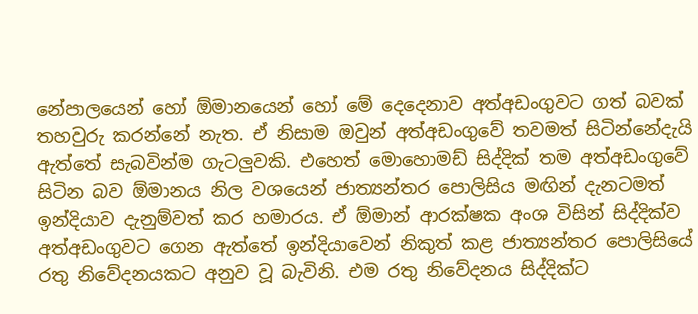නේපාලයෙන් හෝ ඕමානයෙන් හෝ මේ දෙදෙනාව අත්අඩංගුවට ගත් බවක් තහවුරු කරන්නේ නැත. ඒ නිසාම ඔවුන් අත්අඩංගුවේ තවමත් සිටින්නේදැයි ඇත්තේ සැබවින්ම ගැටලුවකි. එහෙත් මොහොමඩ් සිද්දික් තම අත්අඩංගුවේ සිටින බව ඕමානය නිල වශයෙන් ජාත්‍යන්තර පොලිසිය මඟින් දැනටමත් ඉන්දියාව දැනුම්වත් කර හමාරය. ඒ ඕමාන් ආරක්ෂක අංශ විසින් සිද්දික්ව අත්අඩංගුවට ගෙන ඇත්තේ ඉන්දියාවෙන් නිකුත් කළ ජාත්‍යන්තර පොලිසියේ රතු නිවේදනයකට අනුව වූ බැවිනි. එම රතු නිවේදනය සිද්දික්ට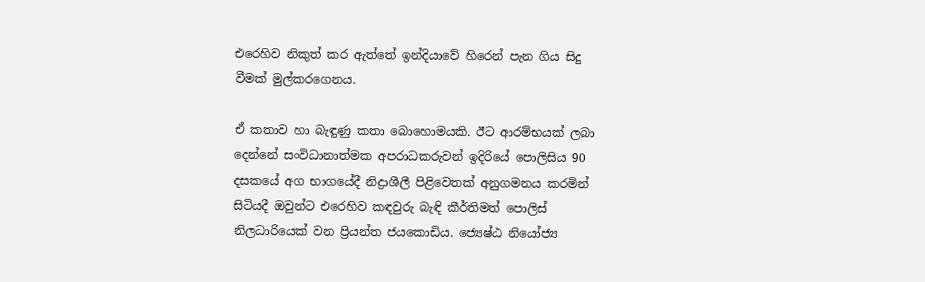එරෙහිව නිකුත් කර ඇත්තේ ඉන්දියාවේ හිරෙන් පැන ගිය සිදු වීමක් මුල්කරගෙනය.

ඒ කතාව හා බැඳුණු කතා බොහොමයකි. ඊට ආරම්භයක් ලබා දෙන්නේ සංවිධානාත්මක අපරාධකරුවන් ඉදිරියේ පොලිසිය 90 දසකයේ අග භාගයේදී නිද්‍රාශීලී පිළිවෙතක් අනුගමනය කරමින් සිටියදී ඔවුන්ට එරෙහිව කඳවුරු බැඳි කීර්තිමත් පොලිස් නිලධාරියෙක් වන ප්‍රියන්ත ජයකොඩිය. ජ්‍යෙෂ්ඨ නියෝජ්‍ය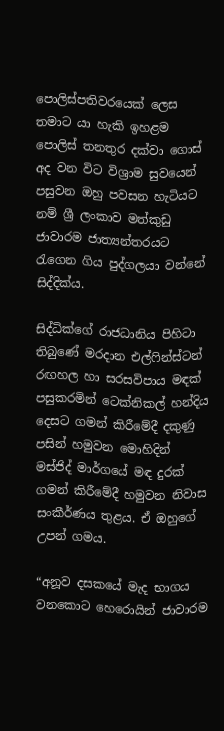පොලිස්පතිවරයෙක් ලෙස තමාට යා හැකි ඉහළම පොලිස් තනතුර දක්වා ගොස් අද වන විට විශ්‍රාම සුවයෙන් පසුවන ඔහු පවසන හැටියට නම් ශ්‍රී ලංකාව මත්කුඩු ජාවාරම ජාත්‍යන්තරයට රැගෙන ගිය පුද්ගලයා වන්නේ සිද්දික්ය.

සිද්ධික්ගේ රාජධානිය පිහිටා තිබුණේ මරදාන එල්ෆින්ස්ටන් රඟහල හා සරසවිපාය මඳක් පසුකරමින් ටෙක්නිකල් හන්දිය දෙසට ගමන් කිරීමේදී දකුණු පසින් හමුවන මොහිදින් මස්ජිද් මාර්ගයේ මඳ දුරක් ගමන් කිරීමේදී හමුවන නිවාස සංකීර්ණය තුළය. ඒ ඔහුගේ උපන් ගමය.

“අනූව දසකයේ මැද භාගය වනකොට හෙරොයින් ජාවාරම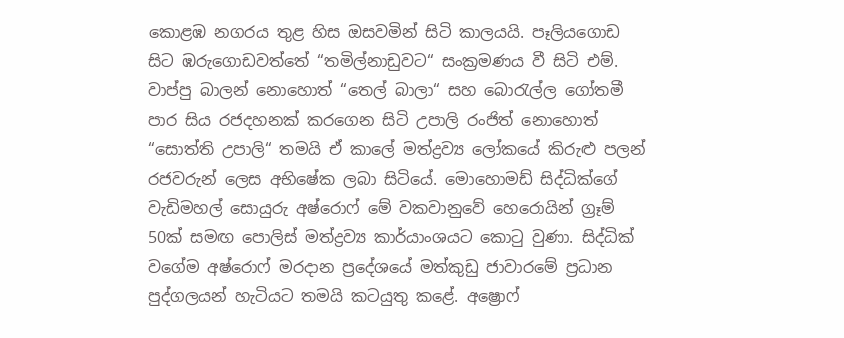කොළඹ නගරය තුළ හිස ඔසවමින් සිටි කාලයයි. පෑලියගොඩ සිට ඹරුගොඩවත්තේ “තමිල්නාඩුවට“ සංක්‍රමණය වී සිටි එම්. වාප්පු බාලන් නොහොත් “තෙල් බාලා“ සහ බොරැල්ල ගෝතමී පාර සිය රජදහනක් කරගෙන සිටි උපාලි රංජිත් නොහොත් “සොත්ති උපාලි“ තමයි ඒ කාලේ මත්ද්‍රව්‍ය ලෝකයේ කිරුළු පලන් රජවරුන් ලෙස අභිෂේක ලබා සිටියේ. මොහොමඩ් සිද්ධික්ගේ වැඩිමහල් සොයුරු අෂ්රොෆ් මේ වකවානුවේ හෙරොයින් ග්‍රෑම් 50ක් සමඟ පොලිස් මත්ද්‍රව්‍ය කාර්යාංශයට කොටු වුණා. සිද්ධික් වගේම අෂ්රොෆ් මරදාන ප්‍රදේශයේ මත්කුඩු ජාවාරමේ ප්‍රධාන පුද්ගලයන් හැටියට තමයි කටයුතු කළේ. අෂ්‍රොෆ්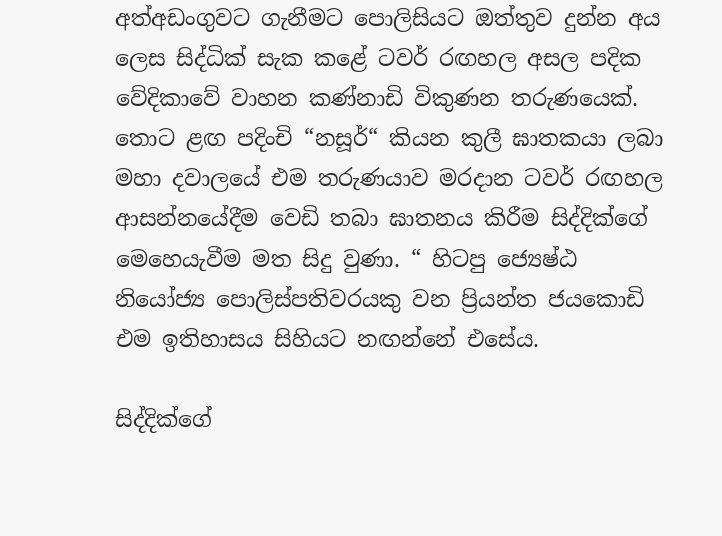අත්අඩංගුවට ගැනීමට පොලිසියට ඔත්තුව දුන්න අය ලෙස සිද්ධික් සැක කළේ ටවර් රඟහල අසල පදික වේදිකාවේ වාහන කණ්නාඩි විකුණන තරුණයෙක්. තොට ළඟ පදිංචි “නසූර්“ කියන කුලී ඝාතකයා ලබා මහා දවාලයේ එම තරුණයාව මරදාන ටවර් රඟහල ආසන්නයේදීම වෙඩි තබා ඝාතනය කිරීම සිද්දික්ගේ මෙහෙයැවීම මත සිදු වුණා. “ හිටපු ජ්‍යෙෂ්ඨ නියෝජ්‍ය පොලිස්පතිවරයකු වන ප්‍රියන්ත ජයකොඩි එම ඉතිහාසය සිහියට නඟන්නේ එසේය.

සිද්දික්ගේ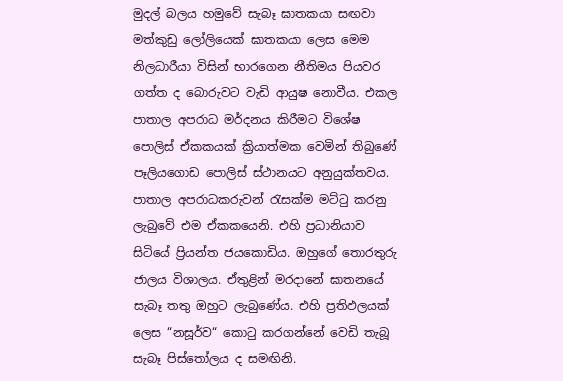මුදල් බලය හමුවේ සැබෑ ඝාතකයා සඟවා මත්කුඩු ලෝලියෙක් ඝාතකයා ලෙස මෙම නිලධාරීයා විසින් භාරගෙන නීතිමය පියවර ගත්ත ද බොරුවට වැඩි ආයුෂ නොවීය. එකල පාතාල අපරාධ මර්දනය කිරීමට විශේෂ පොලිස් ඒකකයක් ක්‍රියාත්මක වෙමින් තිබුණේ පෑලියගොඩ පොලිස් ස්ථානයට අනුයුක්තවය. පාතාල අපරාධකරුවන් රැසක්ම මට්ටු කරනු ලැබුවේ එම ඒකකයෙනි. එහි ප්‍රධානියාව සිටියේ ප්‍රියන්ත ජයකොඩිය. ඔහුගේ තොරතුරු ජාලය විශාලය. ඒතුළින් මරදානේ ඝාතනයේ සැබෑ තතු ඔහුට ලැබුණේය. එහි ප්‍රතිඵලයක් ලෙස “නසූර්ව“ කොටු කරගන්නේ වෙඩි තැබූ සැබෑ පිස්තෝලය ද සමඟිනි.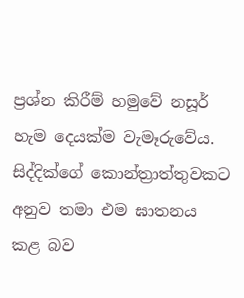ප්‍රශ්න කිරීම් හමුවේ නසූර් හැම දෙයක්ම වැමෑරුවේය. සිද්දික්ගේ කොන්ත්‍රාත්තුවකට අනුව තමා එම ඝාතනය කළ බව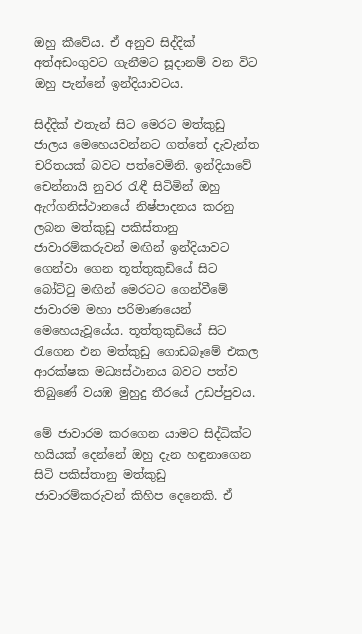ඔහු කීවේය. ඒ අනුව සිද්දික් අත්අඩංගුවට ගැනීමට සූදානම් වන විට ඔහු පැන්නේ ඉන්දියාවටය.

සිද්දික් එතැන් සිට මෙරට මත්කුඩු ජාලය මෙහෙයවන්නට ගත්තේ දැවැන්ත චරිතයක් බවට පත්වෙමිනි. ඉන්දියාවේ චෙන්නායි නුවර රැඳී සිටිමින් ඔහු ඇෆ්ගනිස්ථානයේ නිෂ්පාදනය කරනු ලබන මත්කුඩු පකිස්තානු ජාවාරම්කරුවන් මඟින් ඉන්දියාවට ගෙන්වා ගෙන තූත්තුකුඩියේ සිට බෝට්ටු මඟින් මෙරටට ගෙන්වීමේ ජාවාරම මහා පරිමාණයෙන් මෙහෙයැවූයේය. තූත්තුකුඩියේ සිට රැගෙන එන මත්කුඩු ගොඩබෑමේ එකල ආරක්ෂක මධ්‍යස්ථානය බවට පත්ව තිබුණේ වයඹ මුහුදු තීරයේ උඩප්පුවය.

මේ ජාවාරම කරගෙන යාමට සිද්ධික්ට හයියක් දෙන්නේ ඔහු දැන හඳුනාගෙන සිටි පකිස්තානු මත්කුඩු ජාවාරම්කරුවන් කිහිප දෙනෙකි. ඒ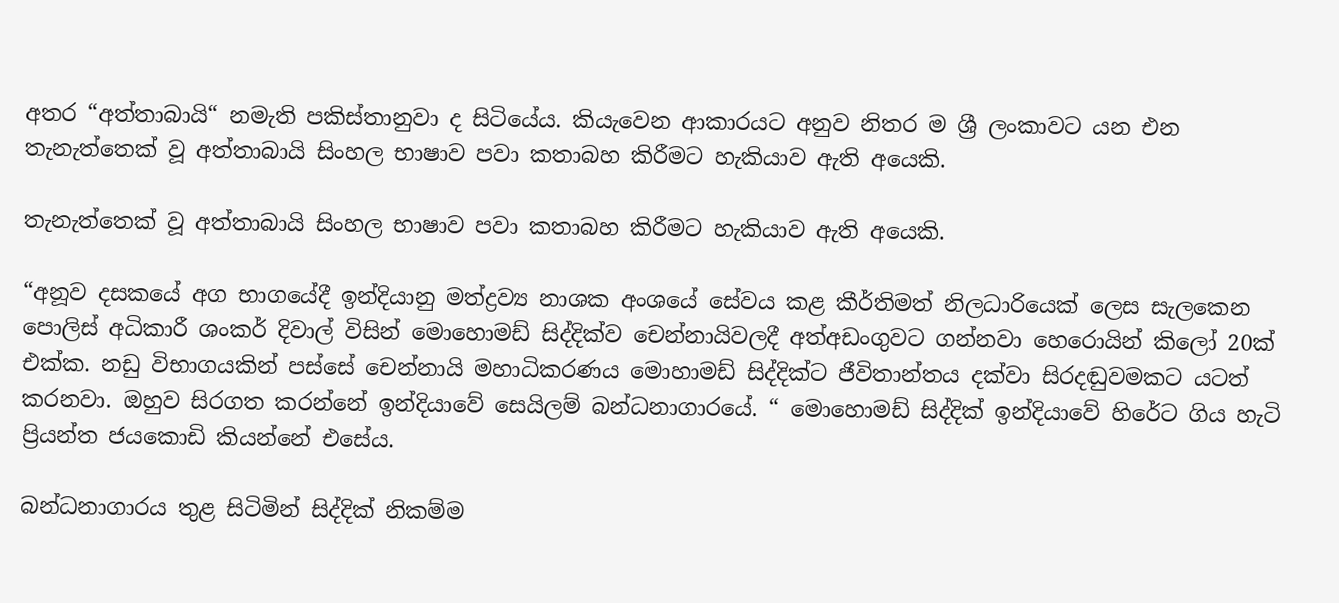අතර “අත්තාබායි“ නමැති පකිස්තානුවා ද සිටියේය. කියැවෙන ආකාරයට අනුව නිතර ම ශ්‍රී ලංකාවට යන එන තැනැත්තෙක් වූ අත්තාබායි සිංහල භාෂාව පවා කතාබහ කිරීමට හැකියාව ඇති අයෙකි.

තැනැත්තෙක් වූ අත්තාබායි සිංහල භාෂාව පවා කතාබහ කිරීමට හැකියාව ඇති අයෙකි.

“අනූව දසකයේ අග භාගයේදී ඉන්දියානු මත්ද්‍රව්‍ය නාශක අංශයේ සේවය කළ කීර්තිමත් නිලධාරියෙක් ලෙස සැලකෙන පොලිස් අධිකාරී ශංකර් දිවාල් විසින් මොහොමඩ් සිද්දික්ව චෙන්නායිවලදී අත්අඩංගුවට ගන්නවා හෙරොයින් කිලෝ 20ක් එක්ක. නඩු විභාගයකින් පස්සේ චෙන්නායි මහාධිකරණය මොහාමඩ් සිද්දික්ට ජීවිතාන්තය දක්වා සිරදඬුවමකට යටත් කරනවා. ඔහුව සිරගත කරන්නේ ඉන්දියාවේ සෙයිලම් බන්ධනාගාරයේ. “ මොහොමඩ් සිද්දික් ඉන්දියාවේ හිරේට ගිය හැටි ප්‍රියන්ත ජයකොඩි කියන්නේ එසේය.

බන්ධනාගාරය තුළ සිටිමින් සිද්දික් නිකම්ම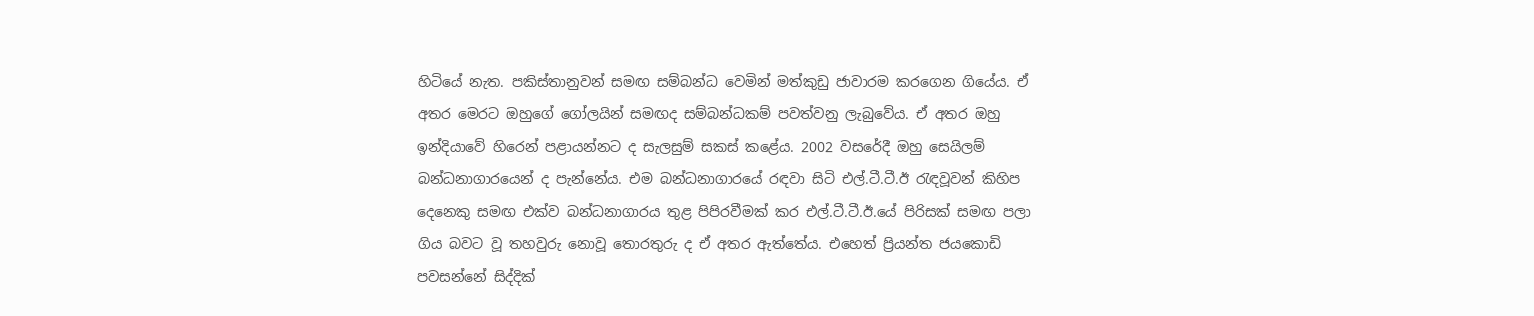හිටියේ නැත. පකිස්තානුවන් සමඟ සම්බන්ධ වෙමින් මත්කුඩු ජාවාරම කරගෙන ගියේය. ඒ අතර මෙරට ඔහුගේ ගෝලයින් සමඟද සම්බන්ධකම් පවත්වනු ලැබුවේය. ඒ අතර ඔහු ඉන්දියාවේ හිරෙන් පළායන්නට ද සැලසුම් සකස් කළේය. 2002 වසරේදී ඔහු සෙයිලම් බන්ධනාගාරයෙන් ද පැන්නේය. එම බන්ධනාගාරයේ රඳවා සිටි එල්.ටී.ටී.ඊ රැඳවූවන් කිහිප දෙනෙකු සමඟ එක්ව බන්ධනාගාරය තුළ පිපිරවීමක් කර එල්.ටී.ටී.ඊ.යේ පිරිසක් සමඟ පලා ගිය බවට වූ තහවුරු නොවූ තොරතුරු ද ඒ අතර ඇත්තේය. එහෙත් ප්‍රියන්ත ජයකොඩි පවසන්නේ සිද්දික්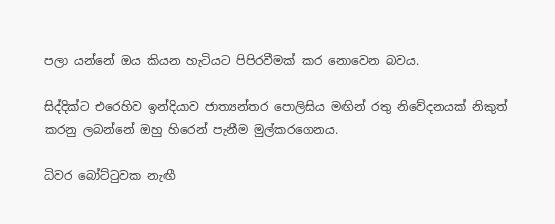පලා යන්නේ ඔය කියන හැටියට පිපිරවීමක් කර නොවෙන බවය.

සිද්දික්ට එරෙහිව ඉන්දියාව ජාත්‍යන්තර පොලිසිය මඟින් රතු නිවේදනයක් නිකුත් කරනු ලබන්නේ ඔහු හිරෙන් පැනීම මුල්කරගෙනය.

ධිවර බෝට්ටුවක නැඟී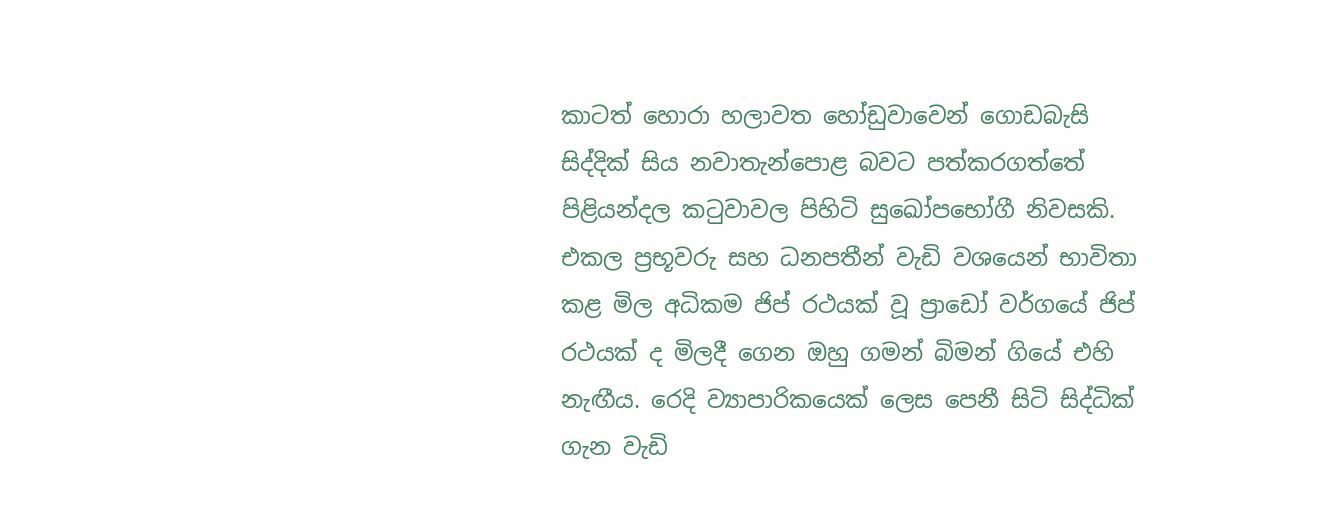කාටත් හොරා හලාවත හෝඩුවාවෙන් ගොඩබැසි සිද්දික් සිය නවාතැන්පොළ බවට පත්කරගත්තේ පිළියන්දල කටුවාවල පිහිටි සුඛෝපභෝගී නිවසකි. එකල ප්‍රභූවරු සහ ධනපතීන් වැඩි වශයෙන් භාවිතා කළ මිල අධිකම ජිප් රථයක් වූ ප්‍රාඩෝ වර්ගයේ ජිප් රථයක් ද මිලදී ගෙන ඔහු ගමන් බිමන් ගියේ එහි නැඟීය. රෙදි ව්‍යාපාරිකයෙක් ලෙස පෙනී සිටි සිද්ධික් ගැන වැඩි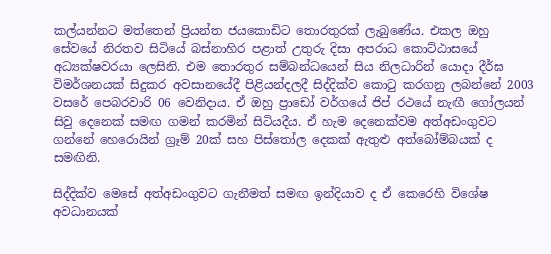කල්යන්නට මත්තෙන් ප්‍රියන්ත ජයකොඩිට තොරතුරක් ලැබුණේය. එකල ඔහු සේවයේ නිරතව සිටියේ බස්නාහිර පළාත් උතුරු දිසා අපරාධ කොට්ඨාසයේ අධ්‍යක්ෂවරයා ලෙසිනි. එම තොරතුර සම්බන්ධයෙන් සිය නිලධාරින් යොදා දීර්ඝ විමර්ශනයක් සිදුකර අවසානයේදී පිළියන්දලදී සිද්දික්ව කොටු කරගනු ලබන්නේ 2003 වසරේ පෙබරවාරි 06 වෙනිදාය. ඒ ඔහු ප්‍රාඩෝ වර්ගයේ ජිප් රථයේ නැඟී ගෝලයන් සිවු දෙනෙක් සමඟ ගමන් කරමින් සිටියදීය. ඒ හැම දෙනෙක්වම අත්අඩංගුවට ගන්නේ හෙරොයින් ග්‍රෑම් 20ක් සහ පිස්තෝල දෙකක් ඇතුළු අත්බෝම්බයක් ද සමඟිනි.

සිද්දික්ව මෙසේ අත්අඩංගුවට ගැනීමත් සමඟ ඉන්දියාව ද ඒ කෙරෙහි විශේෂ අවධානයක්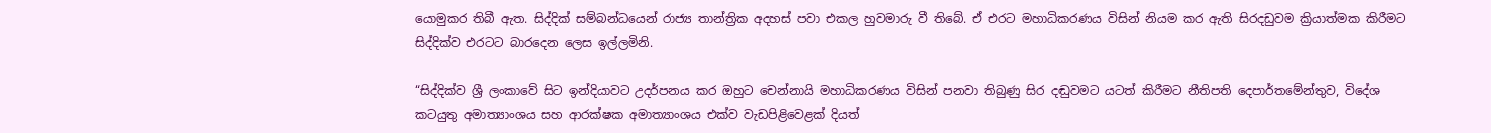යොමුකර තිබී ඇත. සිද්දික් සම්බන්ධයෙන් රාජ්‍ය තාන්ත්‍රික අදහස් පවා එකල හුවමාරු වී තිබේ. ඒ එරට මහාධිකරණය විසින් නියම කර ඇති සිරදඩුවම ක්‍රියාත්මක කිරීමට සිද්දික්ව එරටට බාරදෙන ලෙස ඉල්ලමිනි.

“සිද්දික්ව ශ්‍රී ලංකාවේ සිට ඉන්දියාවට උදර්පනය කර ඔහුට චෙන්නායි මහාධිකරණය විසින් පනවා තිබුණු සිර දඬුවමට යටත් කිරීමට නීතිපති දෙපාර්තමේන්තුව, විදේශ කටයුතු අමාත්‍යාංශය සහ ආරක්ෂක අමාත්‍යාංශය එක්ව වැඩපිළිවෙළක් දියත්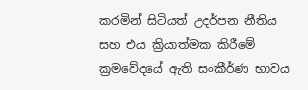කරමින් සිටියත් උදර්පන නීතිය සහ එය ක්‍රියාත්මක කිරීමේ ක්‍රමවේදයේ ඇති සංකීර්ණ භාවය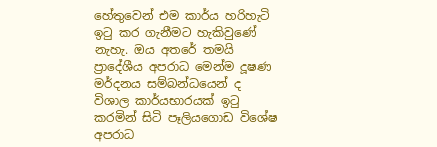හේතුවෙන් එම කාර්ය හරිහැටි ඉටු කර ගැනීමට හැකිවුණේ නැහැ. ඔය අතරේ තමයි ප්‍රාදේශීය අපරාධ මෙන්ම දූෂණ මර්දනය සම්බන්ධයෙන් ද විශාල කාර්යභාරයක් ඉටු කරමින් සිටි පෑලියගොඩ විශේෂ අපරාධ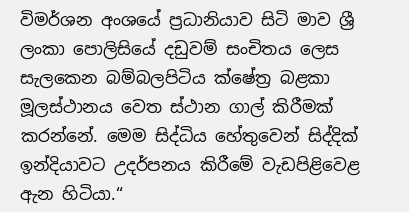විමර්ශන අංශයේ ප්‍රධානියාව සිටි මාව ශ්‍රී ලංකා පොලිසියේ දඩුවම් සංචිතය ලෙස සැලකෙන බම්බලපිටිය ක්ෂේත්‍ර බළකා මූලස්ථානය වෙත ස්ථාන ගාල් කිරීමක් කරන්නේ. මෙම සිද්ධිය හේතුවෙන් සිද්දික් ඉන්දියාවට උදර්පනය කිරීමේ වැඩපිළිවෙළ ඇන හිටියා.“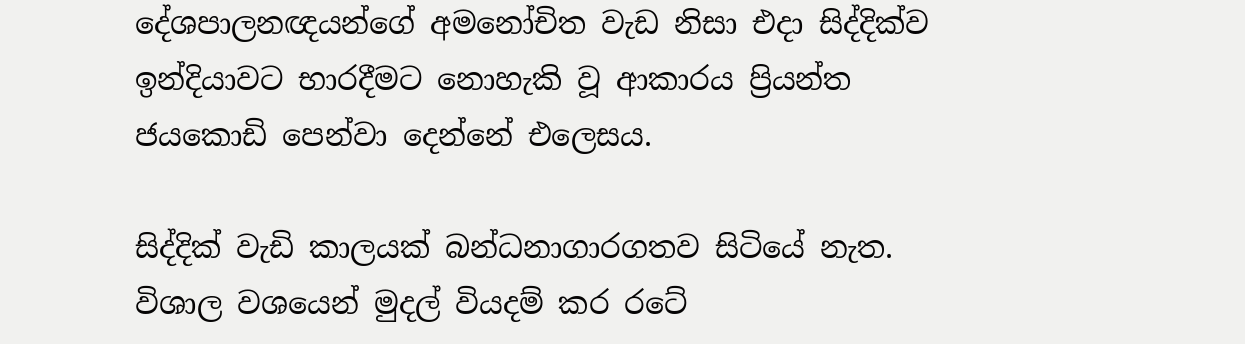දේශපාලනඥයන්ගේ අමනෝචිත වැඩ නිසා එදා සිද්දික්ව ඉන්දියාවට භාරදීමට නොහැකි වූ ආකාරය ප්‍රියන්ත ජයකොඩි පෙන්වා දෙන්නේ එලෙසය.

සිද්දික් වැඩි කාලයක් බන්ධනාගාරගතව සිටියේ නැත. විශාල වශයෙන් මුදල් වියදම් කර රටේ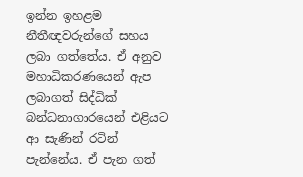ඉන්න ඉහළම නීතීඥවරුන්ගේ සහය ලබා ගත්තේය. ඒ අනුව මහාධිකරණයෙන් ඇප ලබාගත් සිද්ධික් බන්ධනාගාරයෙන් එළියට ආ සැණින් රටින් පැන්නේය. ඒ පැන ගත්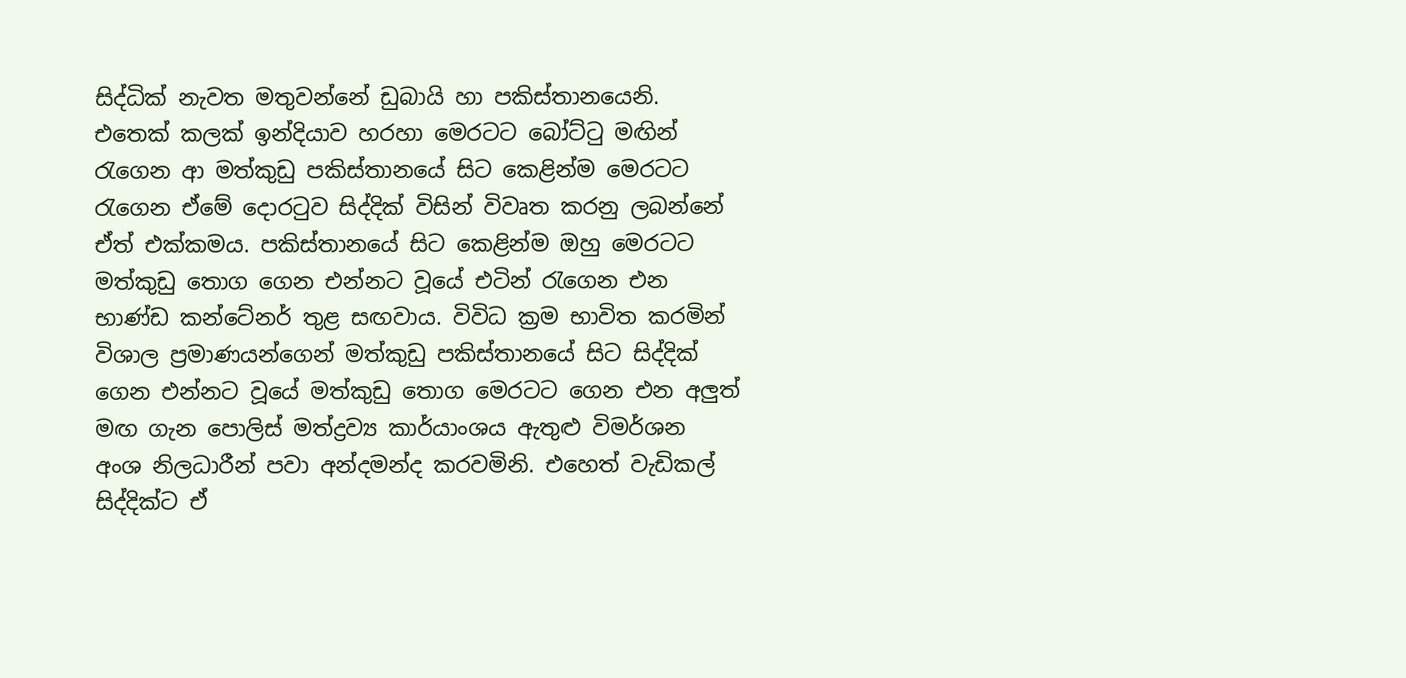සිද්ධික් නැවත මතුවන්නේ ඩුබායි හා පකිස්තානයෙනි. එතෙක් කලක් ඉන්දියාව හරහා මෙරටට බෝට්ටු මඟින් රැගෙන ආ මත්කුඩු පකිස්තානයේ සිට කෙළින්ම මෙරටට රැගෙන ඒමේ දොරටුව සිද්දික් විසින් විවෘත කරනු ලබන්නේ ඒත් එක්කමය. පකිස්තානයේ සිට කෙළින්ම ඔහු මෙරටට මත්කුඩු තොග ගෙන එන්නට වූයේ එටින් රැගෙන එන භාණ්ඩ කන්ටේනර් තුළ සඟවාය. විවිධ ක්‍රම භාවිත කරමින් විශාල ප්‍රමාණයන්ගෙන් මත්කුඩු පකිස්තානයේ සිට සිද්දික් ගෙන එන්නට වූයේ මත්කුඩු තොග මෙරටට ගෙන එන අලුත් මඟ ගැන පොලිස් මත්ද්‍රව්‍ය කාර්යාංශය ඇතුළු විමර්ශන අංශ නිලධාරීන් පවා අන්දමන්ද කරවමිනි. එහෙත් වැඩිකල් සිද්දික්ට ඒ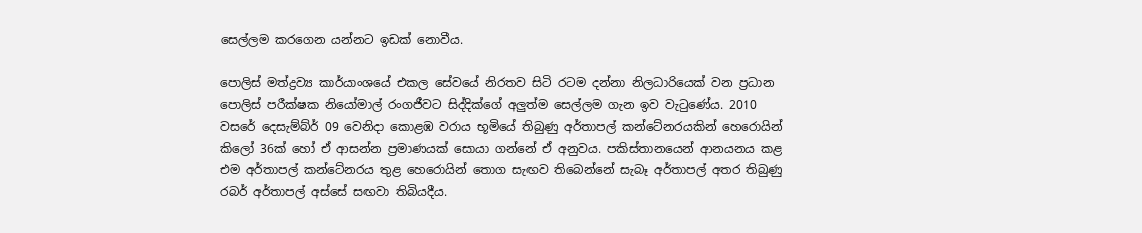සෙල්ලම කරගෙන යන්නට ඉඩක් නොවීය.

පොලිස් මත්ද්‍රව්‍ය කාර්යාංශයේ එකල සේවයේ නිරතව සිටි රටම දන්නා නිලධාරියෙක් වන ප්‍රධාන පොලිස් පරීක්ෂක නියෝමාල් රංගජීවට සිද්දික්ගේ අලුත්ම සෙල්ලම ගැන ඉව වැටුණේය. 2010 වසරේ දෙසැම්බ්ර් 09 වෙනිදා කොළඹ වරාය භූමියේ තිබුණු අර්තාපල් කන්ටේනරයකින් හෙරොයින් කිලෝ 36ක් හෝ ඒ ආසන්න ප්‍රමාණයක් සොයා ගන්නේ ඒ අනුවය. පකිස්තානයෙන් ආනයනය කළ එම අර්තාපල් කන්ටේනරය තුළ හෙරොයින් තොග සැඟව තිබෙන්නේ සැබෑ අර්තාපල් අතර තිබුණු රබර් අර්තාපල් අස්සේ සඟවා තිබියදීය.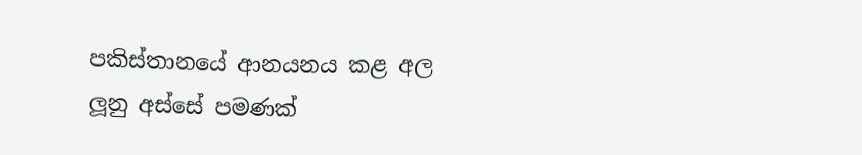පකිස්තානයේ ආනයනය කළ අල ලූනු අස්සේ පමණක්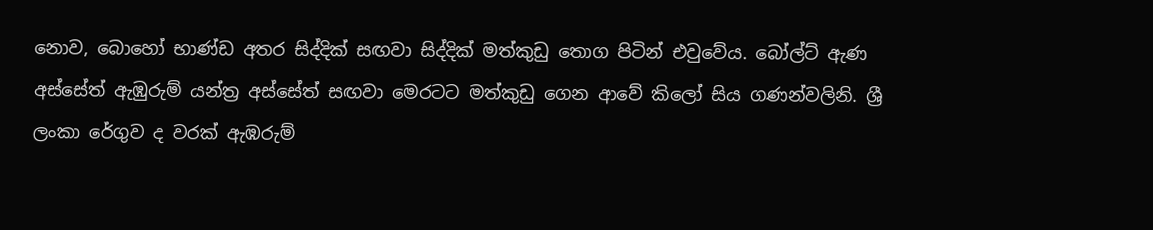නොව, බොහෝ භාණ්ඩ අතර සිද්දික් සඟවා සිද්දික් මත්කුඩු තොග පිටින් එවුවේය. බෝල්ට් ඇණ අස්සේත් ඇඹුරුම් යන්ත්‍ර අස්සේත් සඟවා මෙරටට මත්කුඩු ගෙන ආවේ කිලෝ සිය ගණන්වලිනි. ශ්‍රී ලංකා රේගුව ද වරක් ඇඹරුම්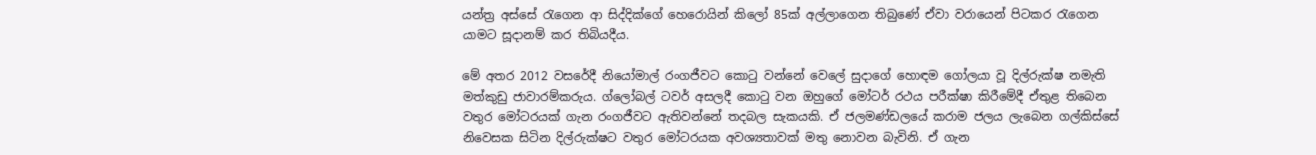යන්ත්‍ර අස්සේ රැගෙන ආ සිද්දික්ගේ හෙරොයින් කිලෝ 85ක් අල්ලාගෙන තිබුණේ ඒවා වරායෙන් පිටකර රැගෙන යාමට සූදානම් කර තිබියදීය.

මේ අතර 2012 වසරේදී නියෝමාල් රංගජීවට කොටු වන්නේ වෙලේ සුදාගේ හොඳම ගෝලයා වූ දිල්රුක්ෂ නමැති මත්කුඩු ජාවාරම්කරුය. ග්ලෝබල් ටවර් අසලදී කොටු වන ඔහුගේ මෝටර් රථය පරීක්ෂා කිරීමේදී ඒතුළ තිබෙන වතුර මෝටරයක් ගැන රංගජීවට ඇතිවන්නේ තදබල සැකයකි. ඒ ජලමණ්ඩලයේ කරාම ජලය ලැබෙන ගල්කිස්සේ නිවෙසක සිටින දිල්රුක්ෂට වතුර මෝටරයක අවශ්‍යතාවක් මතු නොවන බැවිනි. ඒ ගැන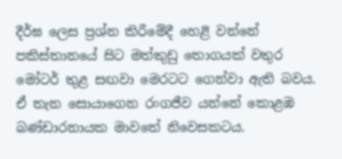දීර්ඝ ලෙස ප්‍රශ්න කිරීමේදී හෙළි වන්නේ පකිස්තානයේ සිට මත්කුඩු තොගයක් වතුර මෝටර් තුළ සඟවා මෙරටට ගෙන්වා ඇති බවය. ඒ තැන සොයාගෙන රංගජීව යන්නේ කොළඹ බණ්ඩාරනායක මාවතේ නිවෙසකටය.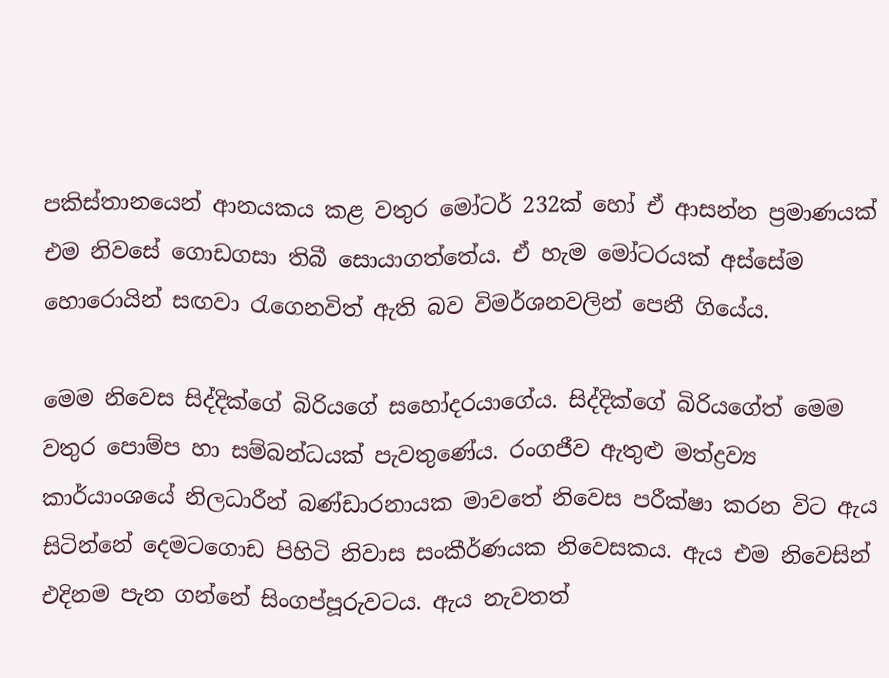පකිස්තානයෙන් ආනයකය කළ වතුර මෝටර් 232ක් හෝ ඒ ආසන්න ප්‍රමාණයක් එම නිවසේ ගොඩගසා තිබී සොයාගත්තේය. ඒ හැම මෝටරයක් අස්සේම හොරොයින් සඟවා රැගෙනවිත් ඇති බව විමර්ශනවලින් පෙනී ගියේය.

මෙම නිවෙස සිද්දික්ගේ බිරියගේ සහෝදරයාගේය. සිද්දික්ගේ බිරියගේත් මෙම වතුර පොම්ප හා සම්බන්ධයක් පැවතුණේය. රංගජීව ඇතුළු මත්ද්‍රව්‍ය කාර්යාංශයේ නිලධාරීන් බණ්ඩාරනායක මාවතේ නිවෙස පරීක්ෂා කරන විට ඇය සිටින්නේ දෙමටගොඩ පිහිටි නිවාස සංකීර්ණයක නිවෙසකය. ඇය එම නිවෙසින් එදිනම පැන ගන්නේ සිංගප්පූරුවටය. ඇය නැවතත්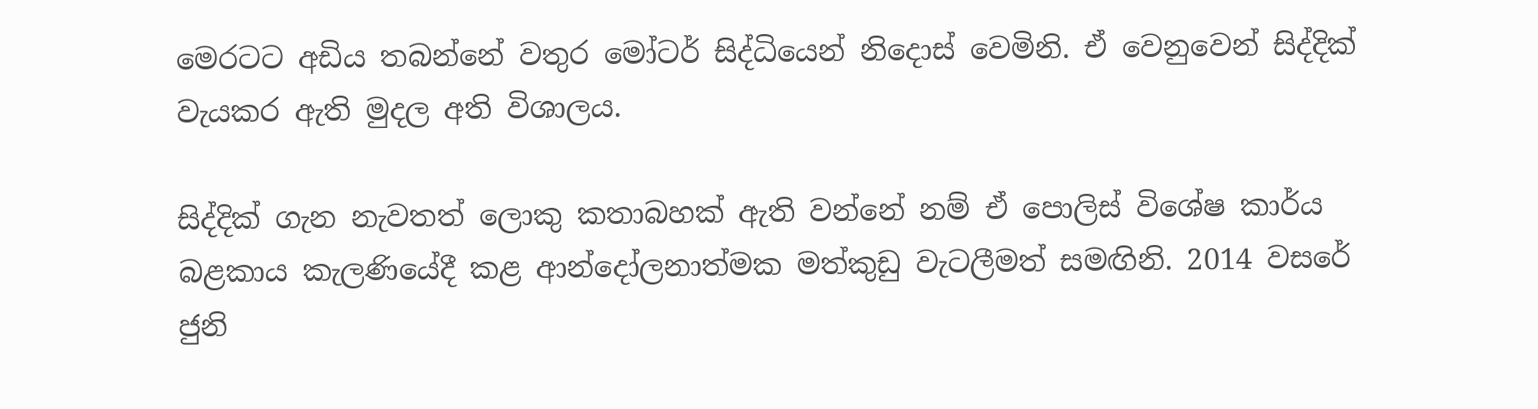මෙරටට අඩිය තබන්නේ වතුර මෝටර් සිද්ධියෙන් නිදොස් වෙමිනි. ඒ වෙනුවෙන් සිද්දික් වැයකර ඇති මුදල අති විශාලය.

සිද්දික් ගැන නැවතත් ලොකු කතාබහක් ඇති වන්නේ නම් ඒ පොලිස් විශේෂ කාර්ය බළකාය කැලණියේදී කළ ආන්දෝලනාත්මක මත්කුඩු වැටලීමත් සමඟිනි. 2014 වසරේ ජුනි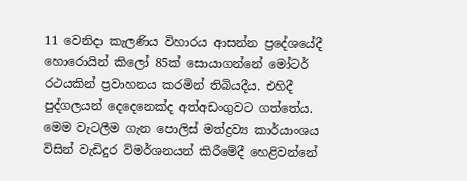11 වෙනිදා කැලණිය විහාරය ආසන්න ප්‍රදේශයේදී හොරොයින් කිලෝ 85ක් සොයාගන්නේ මෝටර් රථයකින් ප්‍රවාහනය කරමින් තිබියදීය. එහිදී පුද්ගලයන් දෙදෙනෙක්ද අත්අඩංගුවට ගත්තේය. මෙම වැටලීම ගැන පොලිස් මත්ද්‍රව්‍ය කාර්යාංශය විසින් වැඩිදුර විමර්ශනයන් කිරීමේදී හෙළිවන්නේ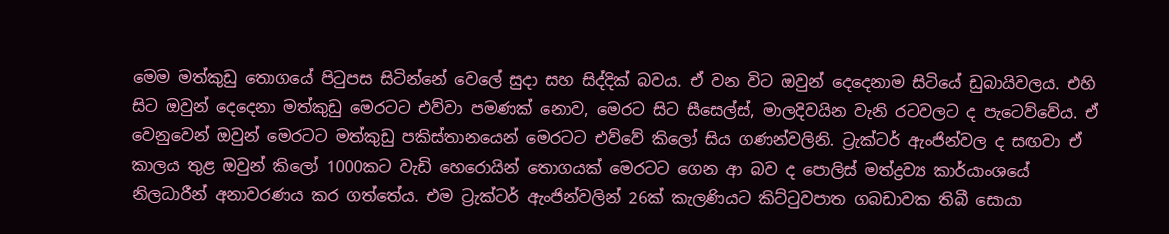මෙම මත්කුඩු තොගයේ පිටුපස සිටින්නේ වෙලේ සුදා සහ සිද්දික් බවය. ඒ වන විට ඔවුන් දෙදෙනාම සිටියේ ඩුබායිවලය. එහි සිට ඔවුන් දෙදෙනා මත්කුඩු මෙරටට එව්වා පමණක් නොව, මෙරට සිට සීසෙල්ස්, මාලදිවයින වැනි රටවලට ද පැටෙව්වේය. ඒ වෙනුවෙන් ඔවුන් මෙරටට මත්කුඩු පකිස්තානයෙන් මෙරටට එව්වේ කිලෝ සිය ගණන්වලිනි. ට්‍රැක්ටර් ඇංජින්වල ද සඟවා ඒ කාලය තුළ ඔවුන් කිලෝ 1000කට වැඩි හෙරොයින් තොගයක් මෙරටට ගෙන ආ බව ද පොලිස් මත්ද්‍රව්‍ය කාර්යාංශයේ නිලධාරීන් අනාවරණය කර ගත්තේය. එම ට්‍රැක්ටර් ඇංජින්වලින් 26ක් කැලණියට කිට්ටුවපාත ගබඩාවක තිබී සොයා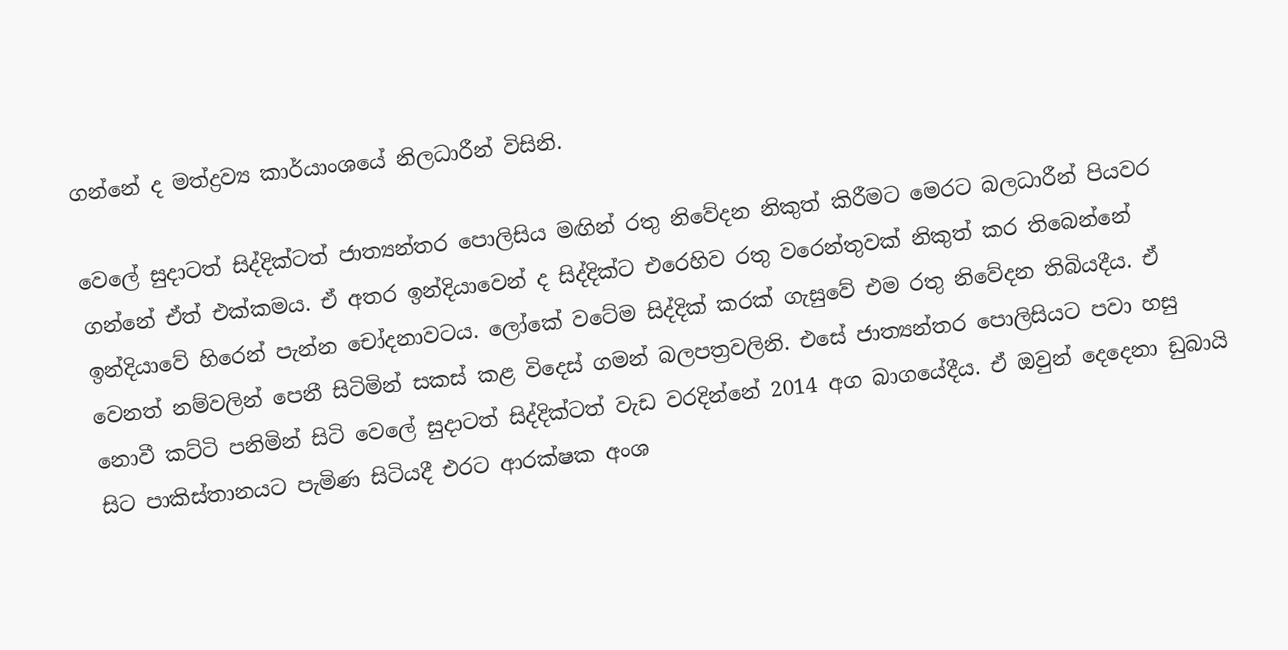ගන්නේ ද මත්ද්‍රව්‍ය කාර්යාංශයේ නිලධාරීන් විසිනි.

වෙලේ සුදාටත් සිද්දික්ටත් ජාත්‍යන්තර පොලිසිය මඟින් රතු නිවේදන නිකුත් කිරීමට මෙරට බලධාරීන් පියවර ගන්නේ ඒත් එක්කමය. ඒ අතර ඉන්දියාවෙන් ද සිද්දික්ට එරෙහිව රතු වරෙන්තුවක් නිකුත් කර තිබෙන්නේ ඉන්දියාවේ හිරෙන් පැන්න චෝදනාවටය. ලෝකේ වටේම සිද්දික් කරක් ගැසුවේ එම රතු නිවේදන තිබියදීය. ඒ වෙනත් නම්වලින් පෙනී සිටිමින් සකස් කළ විදෙස් ගමන් බලපත්‍රවලිනි. එසේ ජාත්‍යන්තර පොලිසියට පවා හසු නොවී කට්ටි පනිමින් සිටි වෙලේ සුදාටත් සිද්දික්ටත් වැඩ වරදින්නේ 2014 අග බාගයේදීය. ඒ ඔවුන් දෙදෙනා ඩුබායි සිට පාකිස්තානයට පැමිණ සිටියදී එරට ආරක්ෂක අංශ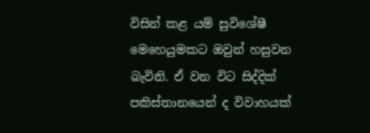විසින් කළ යම් සුවිශේෂී මෙහෙයුමකට ඔවුන් හසුවන බැවිනි. ඒ වන විට සිද්දික් පකිස්තානයෙන් ද විවාහයක්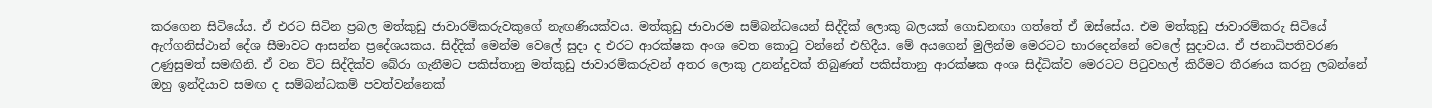කරගෙන සිටියේය. ඒ එරට සිටින ප්‍රබල මත්කුඩු ජාවාරම්කරුවකුගේ නැඟණියක්වය. මත්කුඩු ජාවාරම සම්බන්ධයෙන් සිද්දික් ලොකු බලයක් ගොඩනඟා ගත්තේ ඒ ඔස්සේය. එම මත්කුඩු ජාවාරම්කරු සිටියේ ඇෆ්ගනිස්ථාන් දේශ සීමාවට ආසන්න ප්‍රදේශයකය. සිද්දික් මෙන්ම වෙලේ සුදා ද එරට ආරක්ෂක අංශ වෙත කොටු වන්නේ එහිදීය. මේ අයගෙන් මුලින්ම මෙරටට භාරදෙන්නේ වෙලේ සුදාවය. ඒ ජනාධිපතිවරණ උණුසුමත් සමඟිනි. ඒ වන විට සිද්දික්ව බේරා ගැනීමට පකිස්තානු මත්කුඩු ජාවාරම්කරුවන් අතර ලොකු උනන්දුවක් තිබුණත් පකිස්තානු ආරක්ෂක අංශ සිද්ධික්ව මෙරටට පිටුවහල් කිරීමට තීරණය කරනු ලබන්නේ ඔහු ඉන්දියාව සමඟ ද සම්බන්ධකම් පවත්වන්නෙක්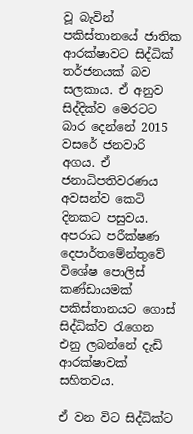වූ බැවින් පකිස්තානයේ ජාතික ආරක්ෂාවට සිද්ධික් තර්ජනයක් බව සලකාය. ඒ අනුව සිද්දික්ව මෙරටට බාර දෙන්නේ 2015 වසරේ ජනවාරි අගය. ඒ ජනාධිපතිවරණය අවසන්ව කෙටි දිනකට පසුවය. අපරාධ පරීක්ෂණ දෙපාර්තමේන්තුවේ විශේෂ පොලිස් කණ්ඩායමක් පකිස්තානයට ගොස් සිද්ධික්ව රැගෙන එනු ලබන්නේ දැඩි ආරක්ෂාවක් සහිතවය.

ඒ වන විට සිද්ධික්ට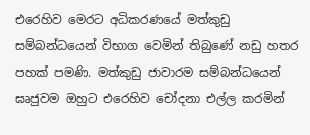එරෙහිව මෙරට අධිකරණයේ මත්කුඩු සම්බන්ධයෙන් විභාග වෙමින් තිබුණේ නඩු හතර පහක් පමණි. මත්කුඩු ජාවාරම සම්බන්ධයෙන් ඝෘජුවම ඔහුට එරෙහිව චෝදනා එල්ල කරමින්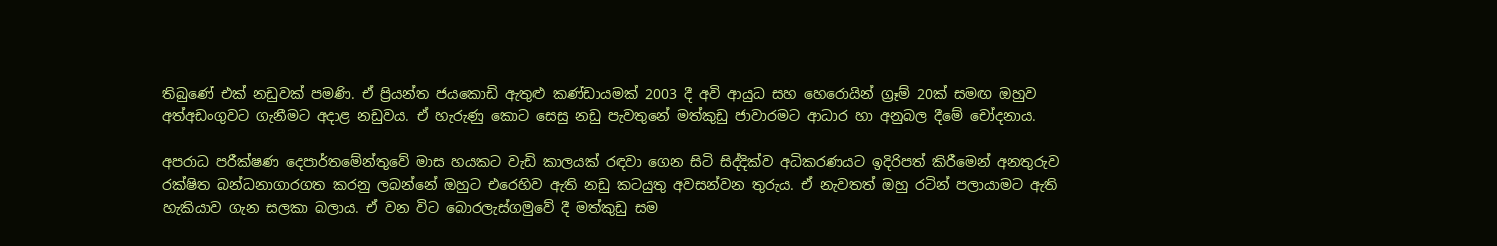තිබුණේ එක් නඩුවක් පමණි. ඒ ප්‍රියන්ත ජයකොඩි ඇතුළු කණ්ඩායමක් 2003 දී අවි ආයුධ සහ හෙරොයින් ග්‍රෑම් 20ක් සමඟ ඔහුව අත්අඩංගුවට ගැනීමට අදාළ නඩුවය. ඒ හැරුණු කොට සෙසු නඩු පැවතුනේ මත්කුඩු ජාවාරමට ආධාර හා අනුබල දීමේ චෝදනාය.

අපරාධ පරීක්ෂණ දෙපාර්තමේන්තුවේ මාස හයකට වැඩි කාලයක් රඳවා ගෙන සිටි සිද්දික්ව අධිකරණයට ඉදිරිපත් කිරීමෙන් අනතුරුව රක්ෂිත බන්ධනාගාරගත කරනු ලබන්නේ ඔහුට එරෙහිව ඇති නඩු කටයුතු අවසන්වන තුරුය. ඒ නැවතත් ඔහු රටින් පලායාමට ඇති හැකියාව ගැන සලකා බලාය. ඒ වන විට බොරලැස්ගමුවේ දී මත්කුඩු සම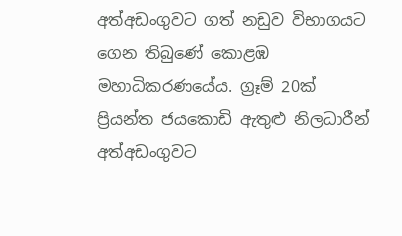අත්අඩංගුවට ගත් නඩුව විභාගයට ගෙන තිබුණේ කොළඹ මහාධිකරණයේය. ග්‍රෑම් 20ක් ප්‍රියන්ත ජයකොඩි ඇතුළු නිලධාරීන් අත්අඩංගුවට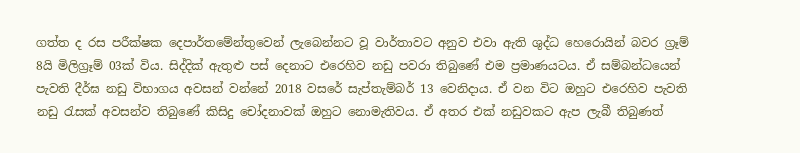ගත්ත ද රස පරීක්ෂක දෙපාර්තමේන්තුවෙන් ලැබෙන්නට වූ වාර්තාවට අනුව එවා ඇති ශුද්ධ හෙරොයින් බවර ග්‍රෑම් 8යි මිලිග්‍රෑම් 03ක් විය. සිද්දික් ඇතුළු පස් දෙනාට එරෙහිව නඩු පවරා තිබුණේ එම ප්‍රමාණයටය. ඒ සම්බන්ධයෙන් පැවති දීර්ඝ නඩු විභාගය අවසන් වන්නේ 2018 වසරේ සැප්තැම්බර් 13 වෙනිදාය. ඒ වන විට ඔහුට එරෙහිව පැවති නඩු රැසක් අවසන්ව තිබුණේ කිසිදු චෝදනාවක් ඔහුට නොමැතිවය. ඒ අතර එක් නඩුවකට ඇප ලැබී තිබුණත්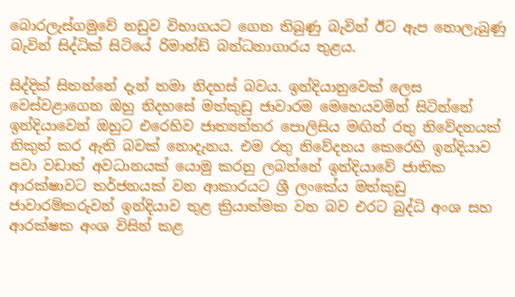බොරලැස්ගමුවේ නඩුව විභාගයට ගෙන තිබුණු බැවින් ඊට ඇප නොලැබුණු බැවින් සිද්ධික් සිටියේ රිමාන්ඩ් බන්ධනාගාරය තුළය.

සිද්දික් සිතන්නේ දැන් තමා නිදහස් බවය. ඉන්දියානුවෙක් ලෙස වෙස්වළාගෙන ඔහු නිදහසේ මත්කුඩු ජාවාරම මෙහෙයවමින් සිටින්නේ ඉන්දියාවෙන් ඔහුට එරෙහිව ජාත්‍යන්තර පොලිසිය මඟින් රතු නිවේදනයක් නිකුත් කර ඇති බවක් නොදැනය. එම රතු නිවේදනය කෙරෙහි ඉන්දියාව පවා වඩාත් අවධානයක් යොමු කරනු ලබන්නේ ඉන්දියාවේ ජාතික ආරක්ෂාවට තර්ජනයක් වන ආකාරයට ශ්‍රී ලංකේය මත්කුඩු ජාවාරම්කරුවන් ඉන්දියාව තුළ ක්‍රියාත්මක වන බව එරට බුද්ධි අංශ සහ ආරක්ෂක අංශ විසින් කළ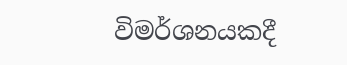විමර්ශනයකදී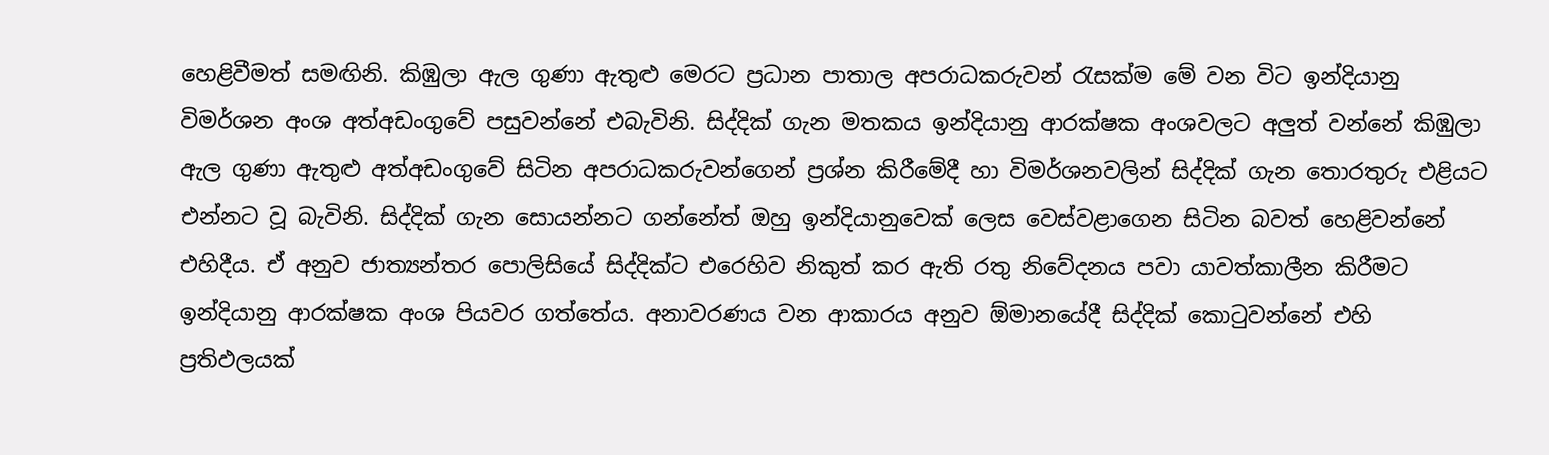හෙළිවීමත් සමඟිනි. කිඹුලා ඇල ගුණා ඇතුළු මෙරට ප්‍රධාන පාතාල අපරාධකරුවන් රැසක්ම මේ වන විට ඉන්දියානු විමර්ශන අංශ අත්අඩංගුවේ පසුවන්නේ එබැවිනි. සිද්දික් ගැන මතකය ඉන්දියානු ආරක්ෂක අංශවලට අලුත් වන්නේ කිඹුලා ඇල ගුණා ඇතුළු අත්අඩංගුවේ සිටින අපරාධකරුවන්ගෙන් ප්‍රශ්න කිරීමේදී හා විමර්ශනවලින් සිද්දික් ගැන තොරතුරු එළියට එන්නට වූ බැවිනි. සිද්දික් ගැන සොයන්නට ගන්නේත් ඔහු ඉන්දියානුවෙක් ලෙස වෙස්වළාගෙන සිටින බවත් හෙළිවන්නේ එහිදීය. ඒ අනුව ජාත්‍යන්තර පොලිසියේ සිද්දික්ට එරෙහිව නිකුත් කර ඇති රතු නිවේදනය පවා යාවත්කාලීන කිරීමට ඉන්දියානු ආරක්ෂක අංශ පියවර ගත්තේය. අනාවරණය වන ආකාරය අනුව ඕමානයේදී සිද්දික් කොටුවන්නේ එහි ප්‍රතිඵලයක්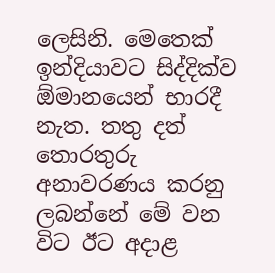ලෙසිනි. මෙතෙක් ඉන්දියාවට සිද්දික්ව ඕමානයෙන් භාරදී නැත. තතු දත් තොරතුරු අනාවරණය කරනු ලබන්නේ මේ වන විට ඊට අදාළ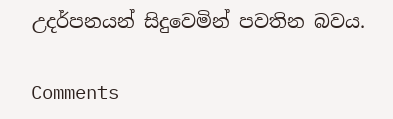උදර්පනයන් සිදුවෙමින් පවතින බවය.

Comments